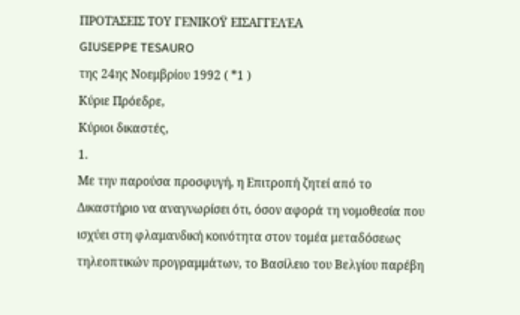ΠΡΟΤΆΣΕΙΣ ΤΟΥ ΓΕΝΙΚΟΫ ΕΙΣΑΓΓΕΛΈΑ
GIUSEPPE TESAURO
της 24ης Νοεμβρίου 1992 ( *1 )
Κύριε Πρόεδρε,
Κύριοι δικαστές,
1.
Με την παρούσα προσφυγή, η Επιτροπή ζητεί από το Δικαστήριο να αναγνωρίσει ότι, όσον αφορά τη νομοθεσία που ισχύει στη φλαμανδική κοινότητα στον τομέα μεταδόσεως τηλεοπτικών προγραμμάτων, το Βασίλειο του Βελγίου παρέβη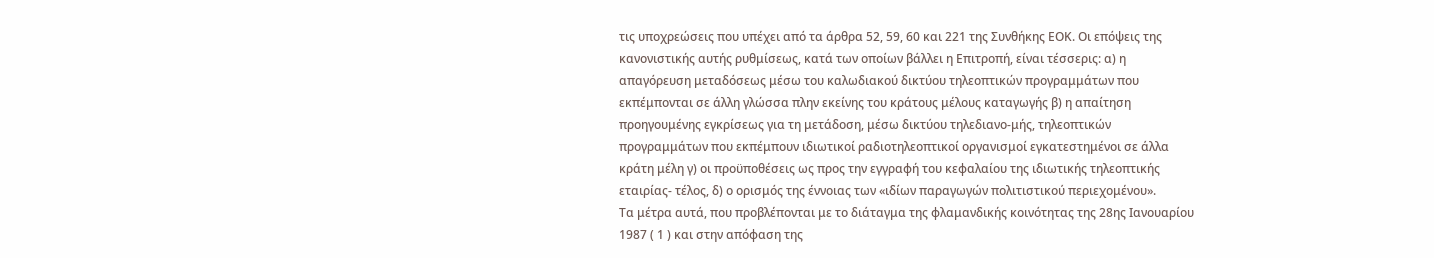τις υποχρεώσεις που υπέχει από τα άρθρα 52, 59, 60 και 221 της Συνθήκης ΕΟΚ. Οι επόψεις της κανονιστικής αυτής ρυθμίσεως, κατά των οποίων βάλλει η Επιτροπή, είναι τέσσερις: α) η απαγόρευση μεταδόσεως μέσω του καλωδιακού δικτύου τηλεοπτικών προγραμμάτων που εκπέμπονται σε άλλη γλώσσα πλην εκείνης του κράτους μέλους καταγωγής β) η απαίτηση προηγουμένης εγκρίσεως για τη μετάδοση, μέσω δικτύου τηλεδιανο-μής, τηλεοπτικών προγραμμάτων που εκπέμπουν ιδιωτικοί ραδιοτηλεοπτικοί οργανισμοί εγκατεστημένοι σε άλλα κράτη μέλη γ) οι προϋποθέσεις ως προς την εγγραφή του κεφαλαίου της ιδιωτικής τηλεοπτικής εταιρίας- τέλος, δ) ο ορισμός της έννοιας των «ιδίων παραγωγών πολιτιστικού περιεχομένου».
Τα μέτρα αυτά, που προβλέπονται με το διάταγμα της φλαμανδικής κοινότητας της 28ης Ιανουαρίου 1987 ( 1 ) και στην απόφαση της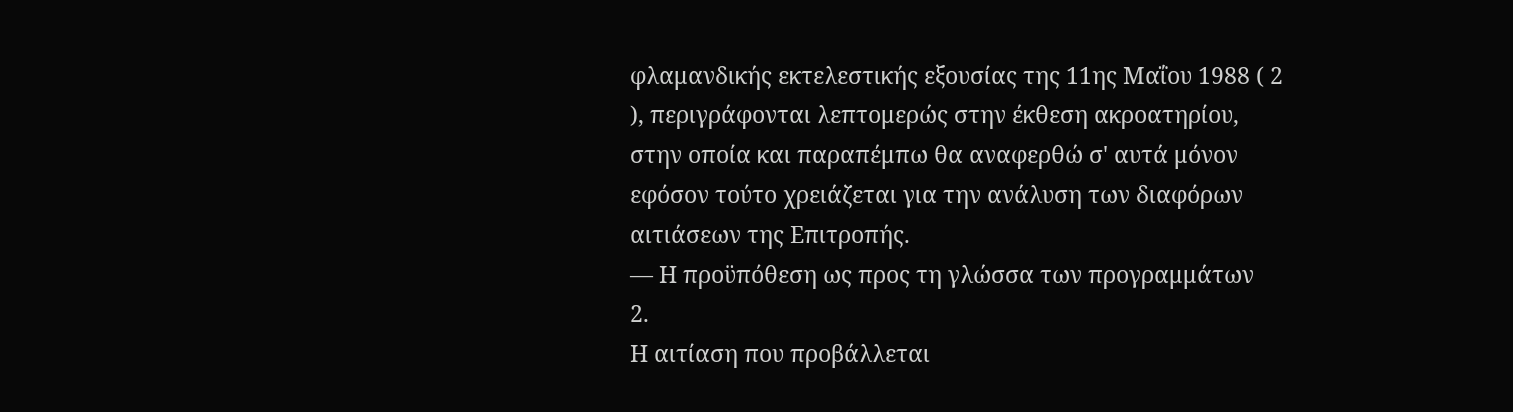φλαμανδικής εκτελεστικής εξουσίας της 11ης Μαΐου 1988 ( 2 ), περιγράφονται λεπτομερώς στην έκθεση ακροατηρίου, στην οποία και παραπέμπω θα αναφερθώ σ' αυτά μόνον εφόσον τούτο χρειάζεται για την ανάλυση των διαφόρων αιτιάσεων της Επιτροπής.
— Η προϋπόθεση ως προς τη γλώσσα των προγραμμάτων
2.
Η αιτίαση που προβάλλεται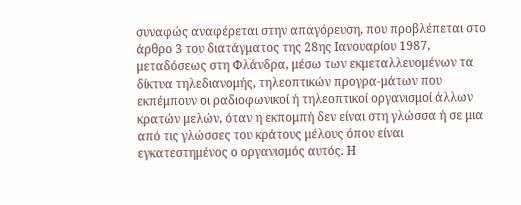συναφώς αναφέρεται στην απαγόρευση, που προβλέπεται στο άρθρο 3 του διατάγματος της 28ης Ιανουαρίου 1987, μεταδόσεως στη Φλάνδρα, μέσω των εκμεταλλευομένων τα δίκτυα τηλεδιανομής, τηλεοπτικών προγρα-μάτων που εκπέμπουν οι ραδιοφωνικοί ή τηλεοπτικοί οργανισμοί άλλων κρατών μελών, όταν η εκπομπή δεν είναι στη γλώσσα ή σε μια από τις γλώσσες του κράτους μέλους όπου είναι εγκατεστημένος ο οργανισμός αυτός. Η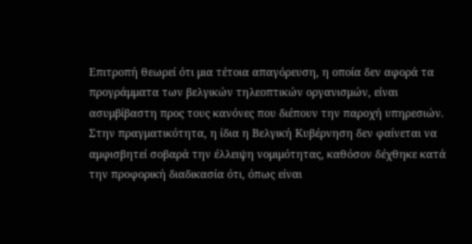Επιτροπή θεωρεί ότι μια τέτοια απαγόρευση, η οποία δεν αφορά τα προγράμματα των βελγικών τηλεοπτικών οργανισμών, είναι ασυμβίβαστη προς τους κανόνες που διέπουν την παροχή υπηρεσιών.
Στην πραγματικότητα, η ίδια η Βελγική Κυβέρνηση δεν φαίνεται να αμφισβητεί σοβαρά την έλλειψη νομιμότητας, καθόσον δέχθηκε κατά την προφορική διαδικασία ότι, όπως είναι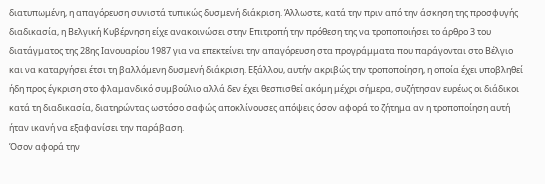διατυπωμένη, η απαγόρευση συνιστά τυπικώς δυσμενή διάκριση. Άλλωστε, κατά την πριν από την άσκηση της προσφυγής διαδικασία, η Βελγική Κυβέρνηση είχε ανακοινώσει στην Επιτροπή την πρόθεση της να τροποποιήσει το άρθρο 3 του διατάγματος της 28ης Ιανουαρίου 1987 για να επεκτείνει την απαγόρευση στα προγράμματα που παράγονται στο Βέλγιο και να καταργήσει έτσι τη βαλλόμενη δυσμενή διάκριση. Εξάλλου, αυτήν ακριβώς την τροποποίηση, η οποία έχει υποβληθεί ήδη προς έγκριση στο φλαμανδικό συμβούλιο αλλά δεν έχει θεσπισθεί ακόμη μέχρι σήμερα, συζήτησαν ευρέως οι διάδικοι κατά τη διαδικασία, διατηρώντας ωστόσο σαφώς αποκλίνουσες απόψεις όσον αφορά το ζήτημα αν η τροποποίηση αυτή ήταν ικανή να εξαφανίσει την παράβαση.
Όσον αφορά την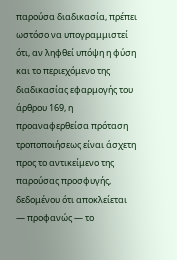παρούσα διαδικασία, πρέπει ωστόσο να υπογραμμιστεί ότι, αν ληφθεί υπόψη η φύση και το περιεχόμενο της διαδικασίας εφαρμογής του άρθρου 169, η προαναφερθείσα πρόταση τροποποιήσεως είναι άσχετη προς το αντικείμενο της παρούσας προσφυγής, δεδομένου ότι αποκλείεται — προφανώς — το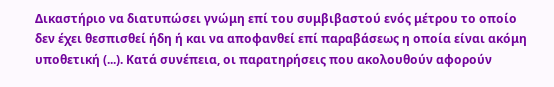Δικαστήριο να διατυπώσει γνώμη επί του συμβιβαστού ενός μέτρου το οποίο δεν έχει θεσπισθεί ήδη ή και να αποφανθεί επί παραβάσεως η οποία είναι ακόμη υποθετική (...). Κατά συνέπεια, οι παρατηρήσεις που ακολουθούν αφορούν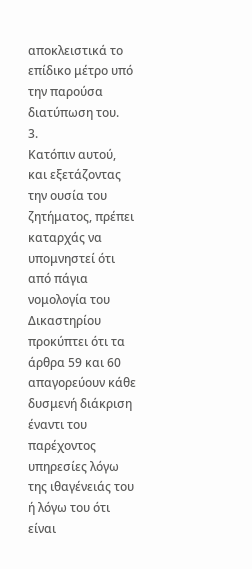αποκλειστικά το επίδικο μέτρο υπό την παρούσα διατύπωση του.
3.
Κατόπιν αυτού, και εξετάζοντας την ουσία του ζητήματος, πρέπει καταρχάς να υπομνηστεί ότι από πάγια νομολογία του Δικαστηρίου προκύπτει ότι τα άρθρα 59 και 60 απαγορεύουν κάθε δυσμενή διάκριση έναντι του παρέχοντος υπηρεσίες λόγω της ιθαγένειάς του ή λόγω του ότι είναι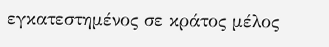εγκατεστημένος σε κράτος μέλος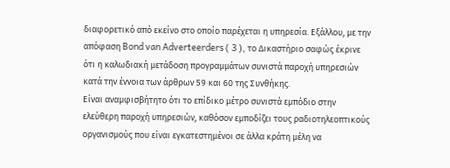διαφορετικό από εκείνο στο οποίο παρέχεται η υπηρεσία. Εξάλλου, με την απόφαση Bond van Adverteerders ( 3 ), το Δικαστήριο σαφώς έκρινε ότι η καλωδιακή μετάδοση προγραμμάτων συνιστά παροχή υπηρεσιών κατά την έννοια των άρθρων 59 και 60 της Συνθήκης.
Είναι αναμφισβήτητο ότι το επίδικο μέτρο συνιστά εμπόδιο στην ελεύθερη παροχή υπηρεσιών, καθόσον εμποδίζει τους ραδιοτηλεοπτικούς οργανισμούς που είναι εγκατεστημένοι σε άλλα κράτη μέλη να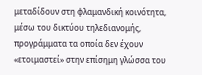μεταδίδουν στη φλαμανδική κοινότητα, μέσω του δικτύου τηλεδιανομής, προγράμματα τα οποία δεν έχουν «ετοιμαστεί» στην επίσημη γλώσσα του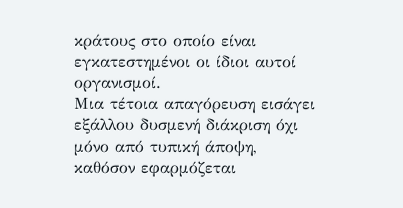κράτους στο οποίο είναι εγκατεστημένοι οι ίδιοι αυτοί οργανισμοί.
Μια τέτοια απαγόρευση εισάγει εξάλλου δυσμενή διάκριση όχι μόνο από τυπική άποψη, καθόσον εφαρμόζεται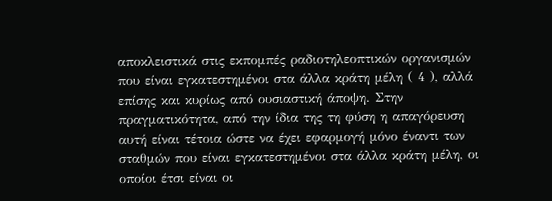αποκλειστικά στις εκπομπές ραδιοτηλεοπτικών οργανισμών που είναι εγκατεστημένοι στα άλλα κράτη μέλη ( 4 ), αλλά επίσης και κυρίως από ουσιαστική άποψη. Στην πραγματικότητα, από την ίδια της τη φύση η απαγόρευση αυτή είναι τέτοια ώστε να έχει εφαρμογή μόνο έναντι των σταθμών που είναι εγκατεστημένοι στα άλλα κράτη μέλη, οι οποίοι έτσι είναι οι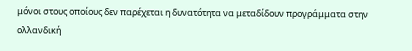μόνοι στους οποίους δεν παρέχεται η δυνατότητα να μεταδίδουν προγράμματα στην ολλανδική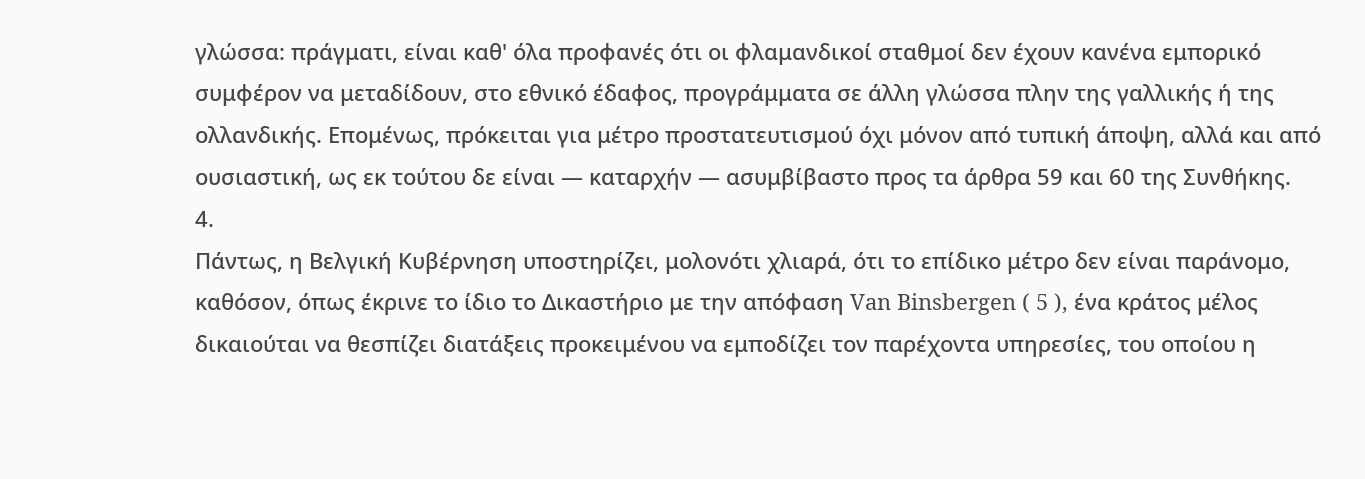γλώσσα: πράγματι, είναι καθ' όλα προφανές ότι οι φλαμανδικοί σταθμοί δεν έχουν κανένα εμπορικό συμφέρον να μεταδίδουν, στο εθνικό έδαφος, προγράμματα σε άλλη γλώσσα πλην της γαλλικής ή της ολλανδικής. Επομένως, πρόκειται για μέτρο προστατευτισμού όχι μόνον από τυπική άποψη, αλλά και από ουσιαστική, ως εκ τούτου δε είναι — καταρχήν — ασυμβίβαστο προς τα άρθρα 59 και 60 της Συνθήκης.
4.
Πάντως, η Βελγική Κυβέρνηση υποστηρίζει, μολονότι χλιαρά, ότι το επίδικο μέτρο δεν είναι παράνομο, καθόσον, όπως έκρινε το ίδιο το Δικαστήριο με την απόφαση Van Binsbergen ( 5 ), ένα κράτος μέλος δικαιούται να θεσπίζει διατάξεις προκειμένου να εμποδίζει τον παρέχοντα υπηρεσίες, του οποίου η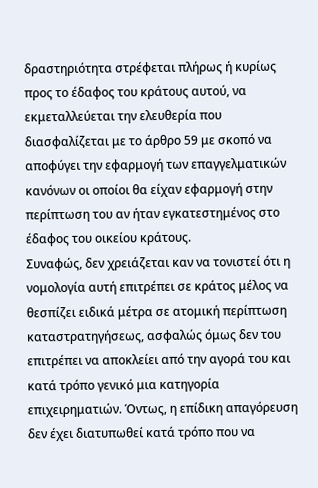δραστηριότητα στρέφεται πλήρως ή κυρίως προς το έδαφος του κράτους αυτού, να εκμεταλλεύεται την ελευθερία που διασφαλίζεται με το άρθρο 59 με σκοπό να αποφύγει την εφαρμογή των επαγγελματικών κανόνων οι οποίοι θα είχαν εφαρμογή στην περίπτωση του αν ήταν εγκατεστημένος στο έδαφος του οικείου κράτους.
Συναφώς, δεν χρειάζεται καν να τονιστεί ότι η νομολογία αυτή επιτρέπει σε κράτος μέλος να θεσπίζει ειδικά μέτρα σε ατομική περίπτωση καταστρατηγήσεως, ασφαλώς όμως δεν του επιτρέπει να αποκλείει από την αγορά του και κατά τρόπο γενικό μια κατηγορία επιχειρηματιών. Όντως, η επίδικη απαγόρευση δεν έχει διατυπωθεί κατά τρόπο που να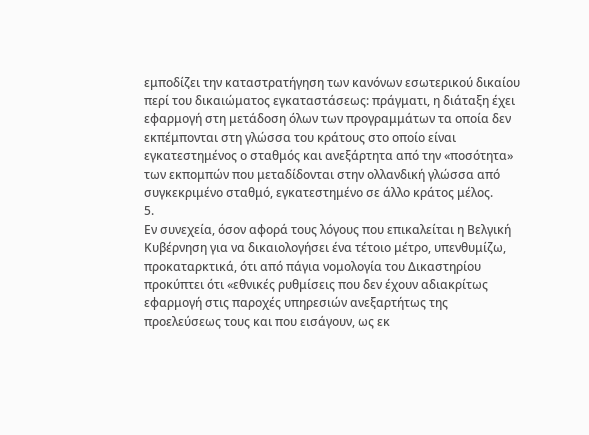εμποδίζει την καταστρατήγηση των κανόνων εσωτερικού δικαίου περί του δικαιώματος εγκαταστάσεως: πράγματι, η διάταξη έχει εφαρμογή στη μετάδοση όλων των προγραμμάτων τα οποία δεν εκπέμπονται στη γλώσσα του κράτους στο οποίο είναι εγκατεστημένος ο σταθμός και ανεξάρτητα από την «ποσότητα» των εκπομπών που μεταδίδονται στην ολλανδική γλώσσα από συγκεκριμένο σταθμό, εγκατεστημένο σε άλλο κράτος μέλος.
5.
Εν συνεχεία, όσον αφορά τους λόγους που επικαλείται η Βελγική Κυβέρνηση για να δικαιολογήσει ένα τέτοιο μέτρο, υπενθυμίζω, προκαταρκτικά, ότι από πάγια νομολογία του Δικαστηρίου προκύπτει ότι «εθνικές ρυθμίσεις που δεν έχουν αδιακρίτως εφαρμογή στις παροχές υπηρεσιών ανεξαρτήτως της προελεύσεως τους και που εισάγουν, ως εκ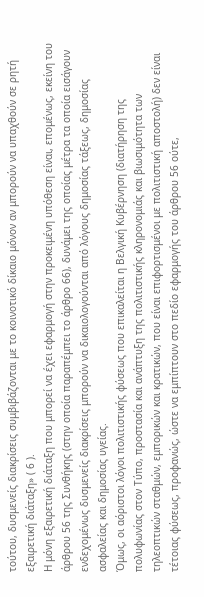τούτου, δυσμενείς διακρίσεις συμβιβάζονται με το κοινοτικό δίκαιο μόνον αν μπορούν να υπαχθούν σε ρητή εξαιρετική διάταξη» ( 6 ).
Η μόνη εξαιρετική διάταξη που μπορεί να έχει εφαρμογή στην προκειμένη υπόθεση είναι, επομένως, εκείνη του άρθρου 56 της Συνθήκης (στην οποία παραπέμπει το άρθρο 66), δυνάμει της οποίας μέτρα τα οποία εισάγουν ενδεχομένως δυσμενείς διακρίσεις μπορούν να δικαιολογούνται από λόγους δημοσίας τάξεως, δημοσίας ασφαλείας και δημοσίας υγείας.
Όμως, οι αόριστοι λόγοι πολιτιστικής φύσεως που επικαλείται η Βελγική Κυβέρνηση (διατήρηση της πολυφωνίας στον Τύπο, προστασία και ανάπτυξη της πολιτιστικής κληρονομιάς και βιωσιμότητα των τηλεοπτικών σταθμών, εμπορικών και κρατικών, που είναι επιφορτισμένοι με πολιτιστική αποστολή) δεν είναι τέτοιας φύσεως, προφανώς, ώστε να εμπίπτουν στο πεδίο εφαρμογής του άρθρου 56 ούτε,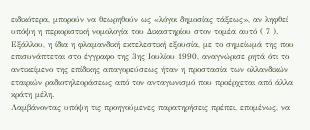ειδικότερα, μπορούν να θεωρηθούν ως «λόγοι δημοσίας τάξεως», αν ληφθεί υπόψη η περιοριστική νομολογία του Δικαστηρίου στον τομέα αυτό ( 7 ). Εξάλλου, η ίδια η φλαμανδική εκτελεστική εξουσία, με το σημείωμά της που επισυνάπτεται στο έγγραφο της 3ης Ιουλίου 1990, αναγνώρισε ρητά ότι το αντικείμενο της επίδικης απαγορεύσεως ήταν η προστασία των ολλανδικών εταιριών ραδιοτηλεοράσεως από τον ανταγωνισμό που προέρχεται από άλλα κράτη μέλη.
Λαμβάνοντας υπόψη τις προηγούμενες παρατηρήσεις πρέπει, επομένως, να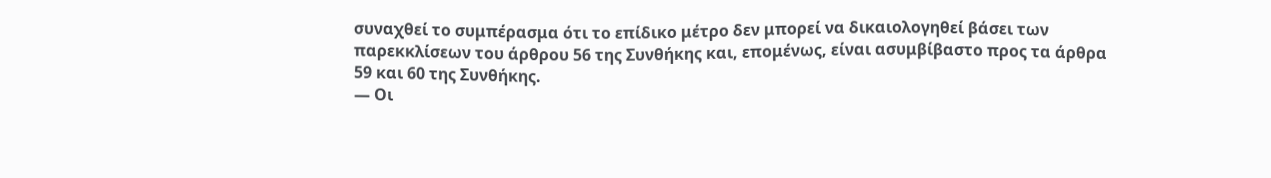συναχθεί το συμπέρασμα ότι το επίδικο μέτρο δεν μπορεί να δικαιολογηθεί βάσει των παρεκκλίσεων του άρθρου 56 της Συνθήκης και, επομένως, είναι ασυμβίβαστο προς τα άρθρα 59 και 60 της Συνθήκης.
— Οι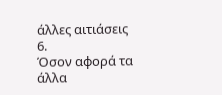άλλες αιτιάσεις
6.
Όσον αφορά τα άλλα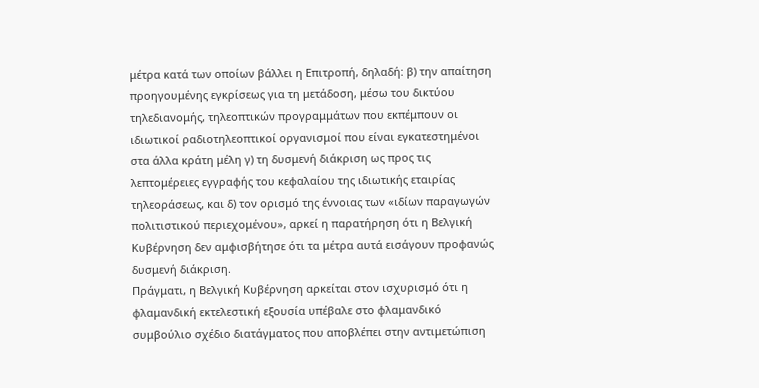μέτρα κατά των οποίων βάλλει η Επιτροπή, δηλαδή: β) την απαίτηση προηγουμένης εγκρίσεως για τη μετάδοση, μέσω του δικτύου τηλεδιανομής, τηλεοπτικών προγραμμάτων που εκπέμπουν οι ιδιωτικοί ραδιοτηλεοπτικοί οργανισμοί που είναι εγκατεστημένοι στα άλλα κράτη μέλη γ) τη δυσμενή διάκριση ως προς τις λεπτομέρειες εγγραφής του κεφαλαίου της ιδιωτικής εταιρίας τηλεοράσεως, και δ) τον ορισμό της έννοιας των «ιδίων παραγωγών πολιτιστικού περιεχομένου», αρκεί η παρατήρηση ότι η Βελγική Κυβέρνηση δεν αμφισβήτησε ότι τα μέτρα αυτά εισάγουν προφανώς δυσμενή διάκριση.
Πράγματι, η Βελγική Κυβέρνηση αρκείται στον ισχυρισμό ότι η φλαμανδική εκτελεστική εξουσία υπέβαλε στο φλαμανδικό συμβούλιο σχέδιο διατάγματος που αποβλέπει στην αντιμετώπιση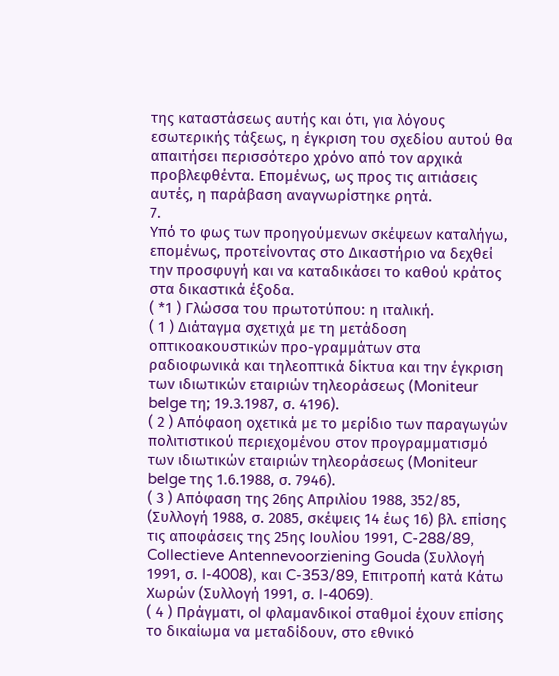της καταστάσεως αυτής και ότι, για λόγους εσωτερικής τάξεως, η έγκριση του σχεδίου αυτού θα απαιτήσει περισσότερο χρόνο από τον αρχικά προβλεφθέντα. Επομένως, ως προς τις αιτιάσεις αυτές, η παράβαση αναγνωρίστηκε ρητά.
7.
Υπό το φως των προηγούμενων σκέψεων καταλήγω, επομένως, προτείνοντας στο Δικαστήριο να δεχθεί την προσφυγή και να καταδικάσει το καθού κράτος στα δικαστικά έξοδα.
( *1 ) Γλώσσα του πρωτοτύπου: η ιταλική.
( 1 ) Διάταγμα σχετιχά με τη μετάδοση οπτικοακουστικών προ-γραμμάτων στα ραδιοφωνικά και τηλεοπτικά δίκτυα και την έγκριση των ιδιωτικών εταιριών τηλεοράσεως (Moniteur belge τη; 19.3.1987, σ. 4196).
( 2 ) Απόφαοη οχετικά με το μερίδιο των παραγωγών πολιτιστικού περιεχομένου στον προγραμματισμό των ιδιωτικών εταιριών τηλεοράσεως (Moniteur belge της 1.6.1988, σ. 7946).
( 3 ) Απόφαση της 26ης Απριλίου 1988, 352/85, (Συλλογή 1988, σ. 2085, σκέψεις 14 έως 16) βλ. επίσης τις αποφάσεις της 25ης Ιουλίου 1991, C-288/89, Collectieve Antennevoorziening Gouda (Συλλογή 1991, σ. I-4008), και C-353/89, Επιτροπή κατά Κάτω Χωρών (Συλλογή 1991, σ. I-4069).
( 4 ) Πράγματι, ol φλαμανδικοί σταθμοί έχουν επίσης το δικαίωμα να μεταδίδουν, στο εθνικό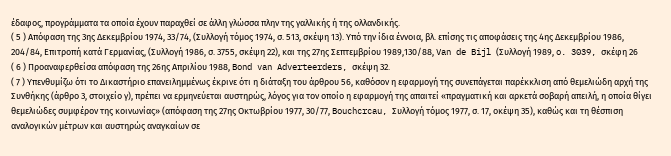έδαφος, προγράμματα τα οποία έχουν παραχθεί σε άλλη γλώσσα πλην της γαλλικής ή της ολλανδικής.
( 5 ) Απόφαση της 3ης Δεκεμβρίου 1974, 33/74, (Συλλογή τόμος 1974, σ. 513, σκέψη 13). Υπό την ίδια έννοια, βλ. επίσης τις αποφάσεις της 4ης Δεκεμβρίου 1986, 204/84, Επιτροπή κατά Γερμανίας, (Συλλογή 1986, σ. 3755, σκέψη 22), και της 27ης Σεπτεμβρίου 1989,130/88, Van de Bijl (Συλλογή 1989, o. 3039, σκέφη 26
( 6 ) Προαναφερθείσα απόφαση της 26ης Απριλίου 1988, Bond van Adverteerders, σκέψη 32.
( 7 ) Υπενθυμίζω ότι το Δικαστήριο επανειλημμένως έκρινε ότι η διάταξη του άρθρου 56, καθόσον η εφαρμογή της συνεπάγεται παρέκκλιση από θεμελιώδη αρχή της Συνθήκης (άρθρο 3, στοιχείο γ), πρέπει να ερμηνεύεται αυστηρώς, λόγος για τον οποίο η εφαρμογή της απαιτεί «πραγματική και αρκετά σοβαρή απειλή, η οποία θίγει θεμελιώδες συμφέρον της κοινωνίας» (απόφαση της 27ης Οκτωβρίου 1977, 30/77, Bouchcrcau, Συλλογή τόμος 1977, σ. 17, οκέψη 35), καθώς και τη θέσπιση αναλογικών μέτρων και αυστηρώς αναγκαίων σε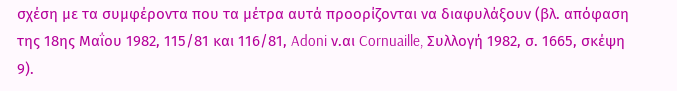σχέση με τα συμφέροντα που τα μέτρα αυτά προορίζονται να διαφυλάξουν (βλ. απόφαση της 18ης Μαΐου 1982, 115/81 και 116/81, Adoni ν.αι Cornuaille, Συλλογή 1982, σ. 1665, σκέψη 9).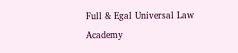Full & Egal Universal Law Academy